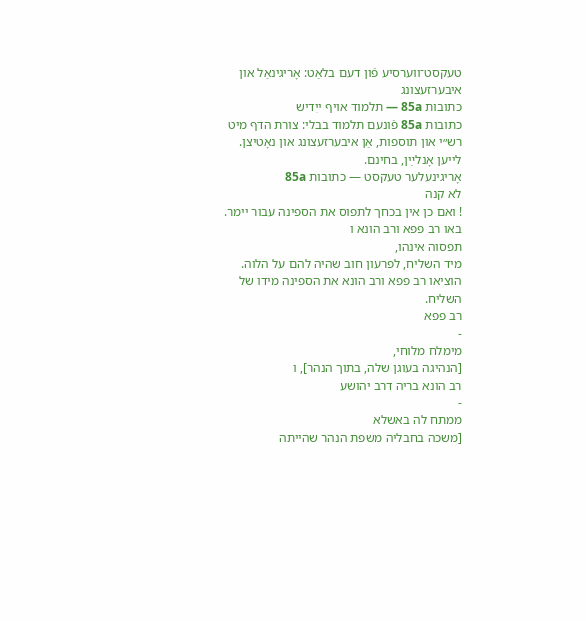טעקסט־ווערסיע פֿון דעם בלאַט: אָריגינאַל און איבערזעצונג
כתובות 85a — תלמוד אויף ייִדיש
כתובות 85a פֿונעם תלמוד בבלי: צורת הדף מיט רש״י און תוספות, אַן איבערזעצונג און נאָטיצן. לייען אָנלײַן, בחינם.
אָריגינעלער טעקסט — כתובות 85a
לא קנה
! ואם כן אין בכחך לתפוס את הספינה עבור יימר.
באו רב פפא ורב הונא ו
תפסוה אינהו,
מיד השליח, לפרעון חוב שהיה להם על הלוה.
הוציאו רב פפא ורב הונא את הספינה מידו של השליח.
רב פפא
-
מימלח מלוחי,
[הנהיגה בעוגן שלה, בתוך הנהר], ו
רב הונא בריה דרב יהושע
-
ממתח לה באשלא
[משכה בחבליה משפת הנהר שהייתה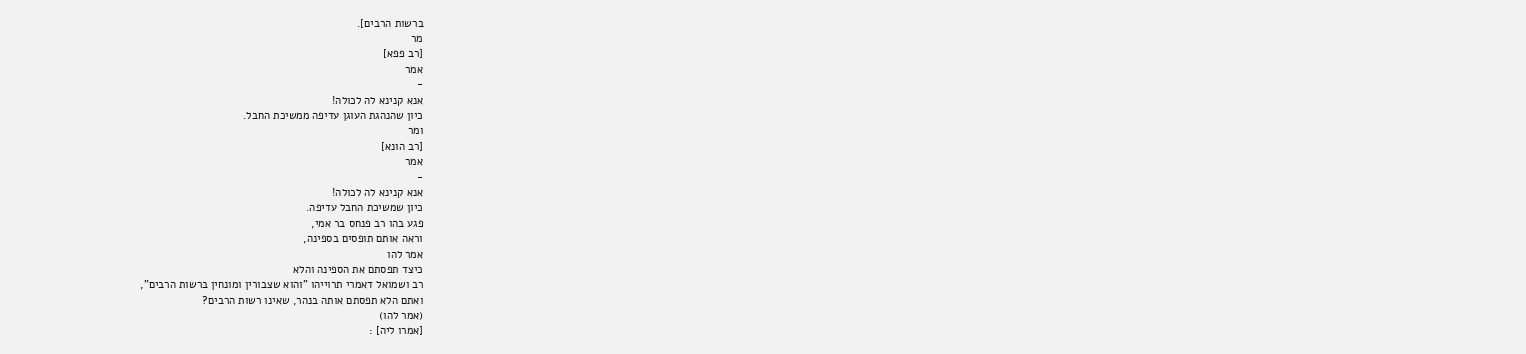ברשות הרבים].
מר
[רב פפא]
אמר
-
אנא קנינא לה לכולה!
כיון שהנהגת העוגן עדיפה ממשיכת החבל.
ומר
[רב הונא]
אמר
-
אנא קנינא לה לכולה!
כיון שמשיכת החבל עדיפה.
פגע בהו רב פנחס בר אמי,
וראה אותם תופסים בספינה,
אמר להו
כיצד תפסתם את הספינה והלא
רב ושמואל דאמרי תרוייהו "והוא שצבורין ומונחין ברשות הרבים",
ואתם הלא תפסתם אותה בנהר, שאינו רשות הרבים?
(אמר להו)
[אמרו ליה] :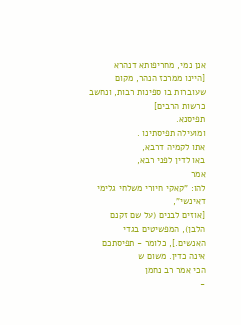אנן נמי, מחריפותא דנהרא
[היינו ממרכז הנהר, מקום שעוברות בו ספינות רבות, ונחשב כרשות הרבים]
תפיסנא.
ומועילה תפיסתינו .
אתו לקמיה דרבא,
באו לדין לפני רבא,
אמר
להו: "קאקי חיורי משלחי גלימי דאינשי",
[אוזים לבנים (על שם זקנם הלבן), המפשיטים בגדי האנשים.], כלומר - תפיסתכם אינה כדין. משום ש
הכי אמר רב נחמן
-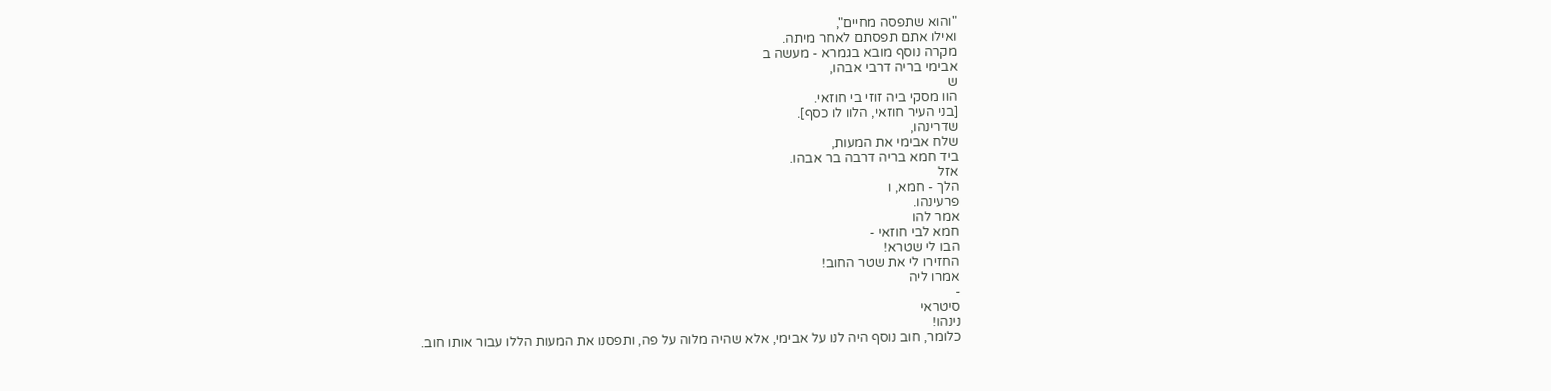"והוא שתפסה מחיים",
ואילו אתם תפסתם לאחר מיתה.
מקרה נוסף מובא בגמרא - מעשה ב
אבימי בריה דרבי אבהו,
ש
הוו מסקי ביה זוזי בי חוזאי.
[בני העיר חוזאי, הלוו לו כסף].
שדרינהו,
שלח אבימי את המעות,
ביד חמא בריה דרבה בר אבהו.
אזל
הלך - חמא, ו
פרעינהו.
אמר להו
חמא לבי חוזאי -
הבו לי שטרא!
החזירו לי את שטר החוב!
אמרו ליה
-
סיטראי
נינהו!
כלומר, חוב נוסף היה לנו על אבימי, אלא שהיה מלוה על פה, ותפסנו את המעות הללו עבור אותו חוב.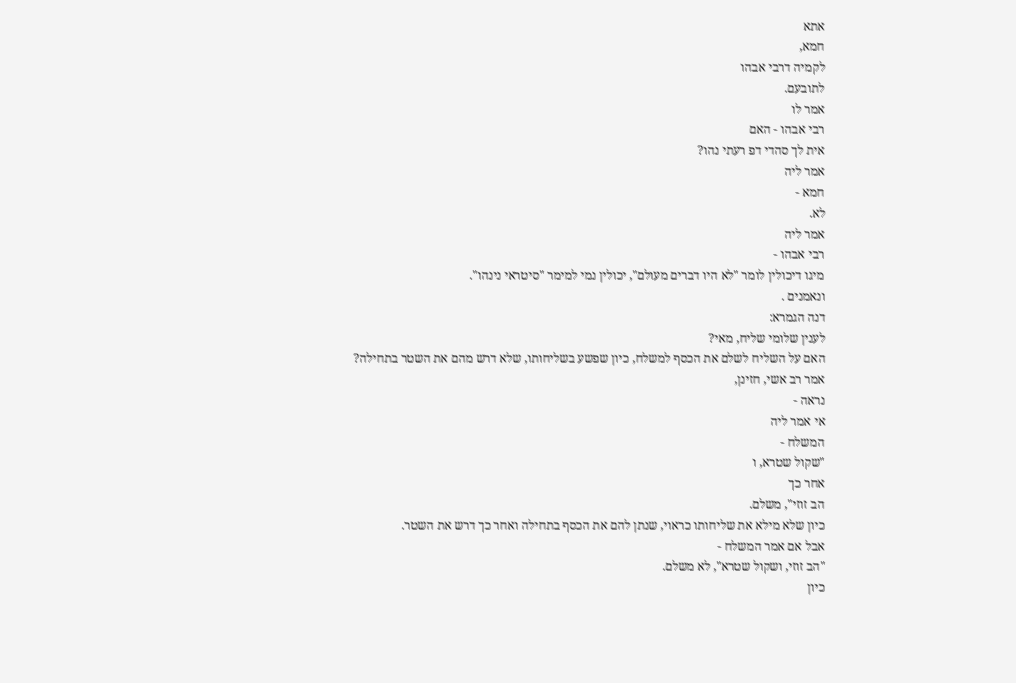אתא
חמא,
לקמיה דרבי אבהו
לתובעם.
אמר לו
רבי אבהו - האם
אית לך סהדי דפ רעתי נהו?
אמר ליה
חמא -
לא.
אמר ליה
רבי אבהו -
מיגו דיכולין לומר "לא היו דברים מעולם", יכולין נמי למימר "סיטראי נינהו".
ונאמנים .
דנה הגמרא:
לענין שלומי שליח, מאי?
האם על השליח לשלם את הכסף למשלח, כיון שפשע בשליחותו, שלא דרש מהם את השטר בתחילה?
אמר רב אשי, חזינן,
נראה -
אי אמר ליה
המשלח -
"שקול שטרא, ו
אחר כך
הב זוזי", משלם.
כיון שלא מילא את שליחותו כראוי, שנתן להם את הכסף בתחילה ואחר כך דרש את השטר.
אבל אם אמר המשלח -
"הב זוזי, ושקול שטרא", לא משלם.
כיון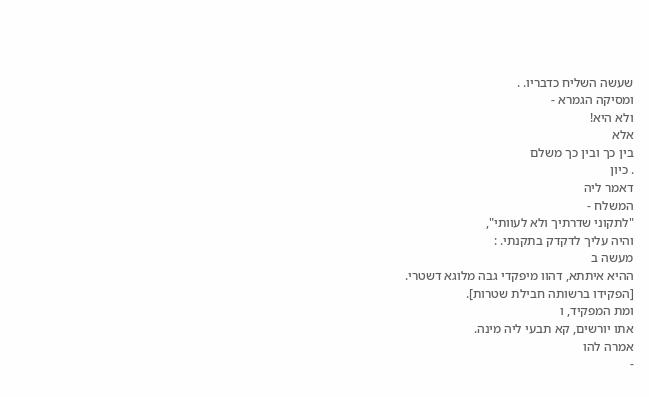שעשה השליח כדבריו. .
ומסיקה הגמרא -
ולא היא!
אלא
בין כך ובין כך משלם
. כיון
דאמר ליה
המשלח -
"לתקוני שדרתיך ולא לעוותי",
והיה עליך לדקדק בתקנתי. :
מעשה ב
ההיא איתתא, דהוו מיפקדי גבה מלוגא דשטרי.
[הפקידו ברשותה חבילת שטרות].
ומת המפקיד, ו
אתו יורשים, קא תבעי ליה מינה.
אמרה להו
-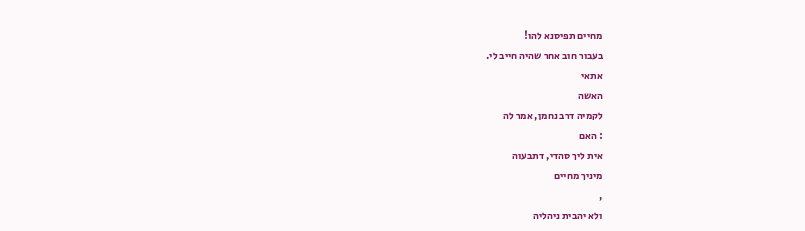מחיים תפיסנא להו!
בעבור חוב אחר שהיה חייב לי.
אתאי
האשה
לקמיה דרב נחמן, אמר לה
: האם
אית ליך סהדי, דתבעוה
מיניך מחיים
,
ולא יהבית ניהליה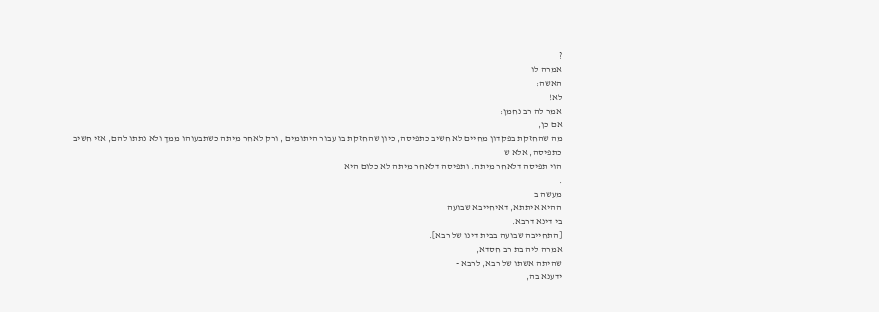?
אמרה לו
האשה:
לא!
אמר לה רב נחמן:
אם כן,
מה שהחזקת בפקדון מחיים לא חשיב כתפיסה, כיון שהחזקת בו עבור היתומים , ורק לאחר מיתה כשתבעוהו ממך ולא נתתו להם, אזי חשיב כתפיסה, אלא ש
הוי תפיסה דלאחר מיתה. ותפיסה דלאחר מיתה לא כלום היא
.
מעשה ב
ההיא איתתא, דאיחייבא שבועה
בי דינא דרבא.
[התחייבה שבועה בבית דינו של רבא].
אמרה ליה בת רב חסדא,
שהיתה אשתו של רבא, לרבא -
ידענא בה,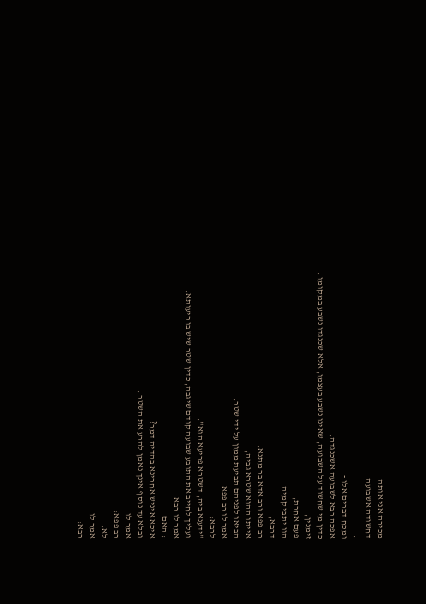מכירה אני אותה
דחשודה אשבועה
.
ומכח דברים אלו -
אפכה רבא לשבועה אשכנגדה.
כדין מי שחשוד על השבועה, שאינו נשבע בעצמו, אלא שכנגדו נשבע במקומו .
זימנין,
פעם אחרת,
הוו יתבי קמיה
דרבא,
רב פפא ורב אדא בר מתנא.
אייתו ההוא שטרא גביה,
הביאו לפניהם תביעת ממון על ידי שטר.
אמר לו רב פפא
לרבא:
"ידענא ביה, דשטרא פריעא הוא".
ועליך לחייב את התובע שבועה קודם שיגבה, כדין שטר שיש בו ריעותא.
אמר לו רבא
: האם
איכא איניש אחרינא בהדיה דמר?
ובלא עד נוסף אינך נאמן להרע את השטר .
אמר לו
רב פפא:
לא.
אמר לו
רבא: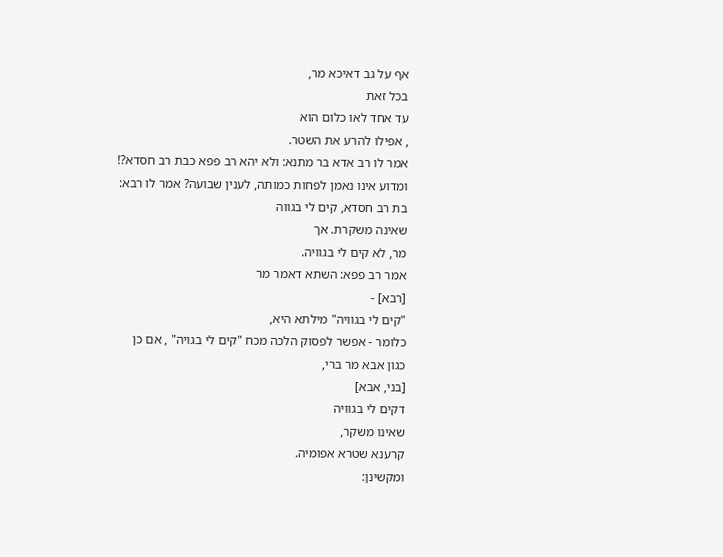אף על גב דאיכא מר,
בכל זאת
עד אחד לאו כלום הוא
, אפילו להרע את השטר.
אמר לו רב אדא בר מתנא: ולא יהא רב פפא כבת רב חסדא?!
ומדוע אינו נאמן לפחות כמותה, לענין שבועה? אמר לו רבא:
בת רב חסדא, קים לי בגווה
שאינה משקרת. אך
מר, לא קים לי בגוויה.
אמר רב פפא: השתא דאמר מר
[רבא] -
"קים לי בגוויה" מילתא היא,
כלומר - אפשר לפסוק הלכה מכח "קים לי בגויה" , אם כן
כגון אבא מר ברי,
[בני, אבא]
דקים לי בגוויה
שאינו משקר,
קרענא שטרא אפומיה.
ומקשינן: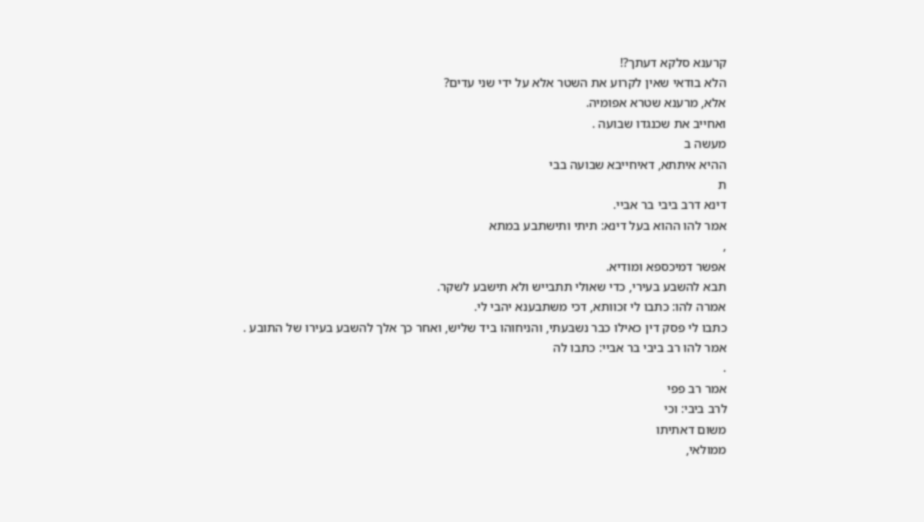קרענא סלקא דעתך?!
הלא בודאי שאין לקרוע את השטר אלא על ידי שני עדים?
אלא, מרענא שטרא אפומיה.
ואחייב את שכנגדו שבועה .
מעשה ב
ההיא איתתא, דאיחייבא שבועה בבי
ת
דינא דרב ביבי בר אביי.
אמר להו ההוא בעל דינא: תיתי ותישתבע במתא
,
אפשר דמיכספא ומודיא.
תבא להשבע בעירי, כדי שאולי תתבייש ולא תישבע לשקר.
אמרה להו: כתבו לי זכוותא, דכי משתבענא יהבי לי.
כתבו לי פסק דין כאילו כבר נשבעתי, והניחוהו ביד שליש, ואחר כך אלך להשבע בעירו של התובע .
אמר להו רב ביבי בר אביי: כתבו לה
.
אמר רב פפי
לרב ביבי: וכי
משום דאתיתו
ממולאי,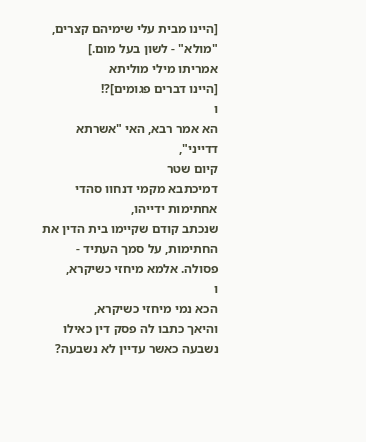[היינו מבית עלי שימיהם קצרים, "מולא" - לשון בעל מום.]
אמריתו מילי מוליתא
[היינו דברים פגומים]?!
ו
הא אמר רבא, האי "אשרתא דדייני",
קיום שטר
דמיכתבא מקמי דנחוו סהדי אחתימות ידייהו,
שנכתב קודם שקיימו בית הדין את החתימות, על סמך העתיד -
פסולה. אלמא מיחזי כשיקרא,
ו
הכא נמי מיחזי כשיקרא,
והיאך כתבו לה פסק דין כאילו נשבעה כאשר עדיין לא נשבעה?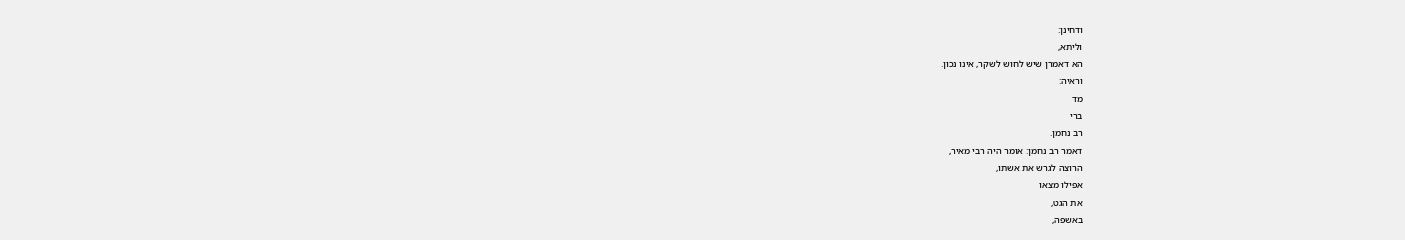ודחינן:
וליתא,
הא דאמרן שיש לחוש לשקר, אינו נכון.
וראיה:
מד
ברי
רב נחמן.
דאמר רב נחמן: אומר היה רבי מאיר,
הרוצה לגרש את אשתו,
אפילו מצאו
את הגט,
באשפה,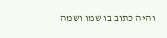והיה כתוב בו שמו ושמה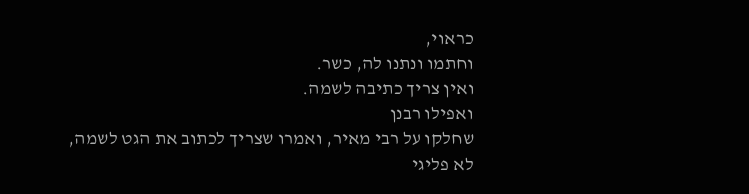כראוי,
וחתמו ונתנו לה, כשר.
ואין צריך כתיבה לשמה.
ואפילו רבנן
שחלקו על רבי מאיר, ואמרו שצריך לכתוב את הגט לשמה,
לא פליגי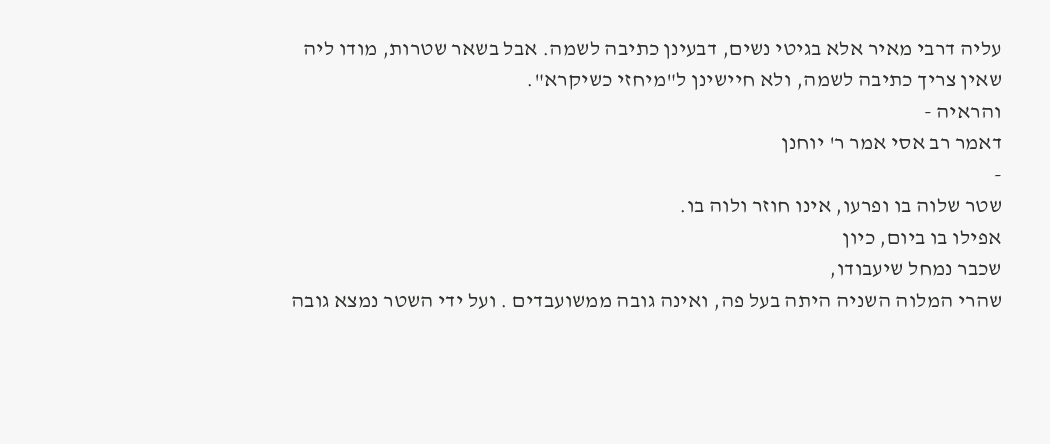עליה דרבי מאיר אלא בגיטי נשים, דבעינן כתיבה לשמה. אבל בשאר שטרות, מודו ליה
שאין צריך כתיבה לשמה, ולא חיישינן ל"מיחזי כשיקרא".
והראיה -
דאמר רב אסי אמר ר' יוחנן
-
שטר שלוה בו ופרעו, אינו חוזר ולוה בו.
אפילו בו ביום, כיון
שכבר נמחל שיעבודו,
שהרי המלוה השניה היתה בעל פה, ואינה גובה ממשועבדים . ועל ידי השטר נמצא גובה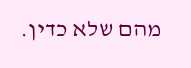מהם שלא כדין.